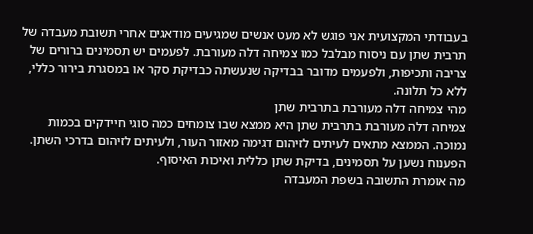בעבודתי המקצועית אני פוגש לא מעט אנשים שמגיעים מודאגים אחרי תשובת מעבדה של תרבית שתן עם ניסוח מבלבל כמו צמיחה דלה מעורבת. לפעמים יש תסמינים ברורים של צריבה ותכיפות, ולפעמים מדובר בבדיקה שנעשתה כבדיקת סקר או במסגרת בירור כללי, ללא כל תלונה.
מהי צמיחה דלה מעורבת בתרבית שתן
צמיחה דלה מעורבת בתרבית שתן היא ממצא שבו צומחים כמה סוגי חיידקים בכמות נמוכה. הממצא מתאים לעיתים לזיהום דגימה מאזור העור, ולעיתים לזיהום בדרכי השתן. הפענוח נשען על תסמינים, בדיקת שתן כללית ואיכות האיסוף.
מה אומרת התשובה בשפת המעבדה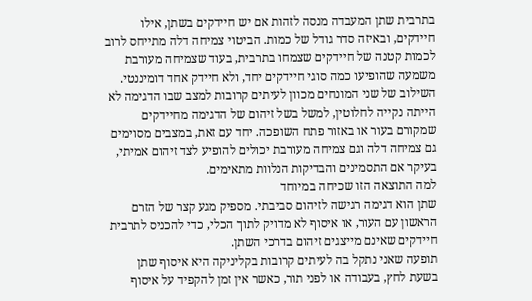בתרבית שתן המעבדה מנסה לזהות אם יש חיידקים בשתן, אילו חיידקים, ובאיזה סדר גודל של כמות. הביטוי צמיחה דלה מתייחס לרוב לכמות קטנה של חיידקים שצמחו בתרבית, בעוד שצמיחה מעורבת משמעה שהופיעו כמה סוגי חיידקים יחד, ולא חיידק אחד דומיננטי.
השילוב של שני המונחים מכוון לעיתים קרובות למצב שבו הדגימה לא הייתה נקייה לחלוטין, למשל בשל זיהום של הדגימה מחיידקים שמקורם בעור או באזור פתח השופכה. יחד עם זאת, במצבים מסוימים גם צמיחה דלה וגם צמיחה מעורבת יכולים להופיע לצד זיהום אמיתי, בעיקר אם התסמינים והבדיקות הנלוות מתאימים.
למה התוצאה הזו שכיחה במיוחד
שתן הוא דגימה רגישה לזיהום סביבתי. מספיק מגע קצר של הזרם הראשון עם העור, או איסוף לא מדויק לתוך הכלי, כדי להכניס לתרבית חיידקים שאינם מייצגים זיהום בדרכי השתן.
תופעה שאני נתקל בה לעיתים קרובות בקליניקה היא איסוף שתן בשעת לחץ, בעבודה או לפני תור, כאשר אין זמן להקפיד על איסוף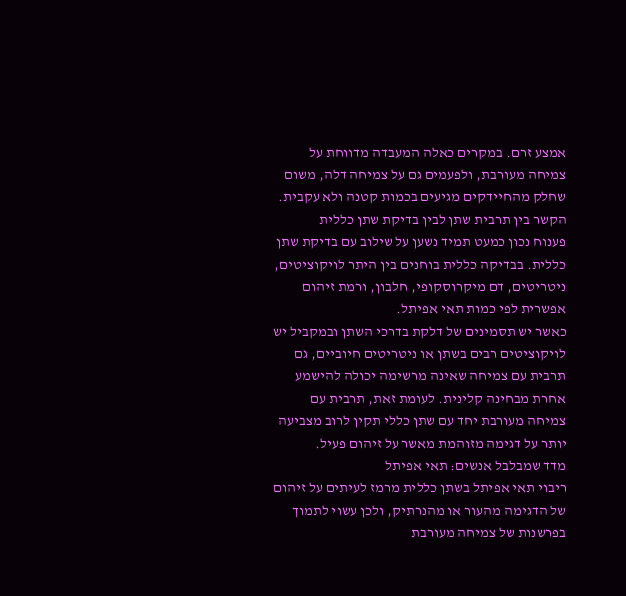אמצע זרם. במקרים כאלה המעבדה מדווחת על צמיחה מעורבת, ולפעמים גם על צמיחה דלה, משום שחלק מהחיידקים מגיעים בכמות קטנה ולא עקבית.
הקשר בין תרבית שתן לבין בדיקת שתן כללית
פענוח נכון כמעט תמיד נשען על שילוב עם בדיקת שתן כללית. בבדיקה כללית בוחנים בין היתר לויקוציטים, ניטריטים, דם מיקרוסקופי, חלבון, ורמת זיהום אפשרית לפי כמות תאי אפיתל.
כאשר יש תסמינים של דלקת בדרכי השתן ובמקביל יש לויקוציטים רבים בשתן או ניטריטים חיוביים, גם תרבית עם צמיחה שאינה מרשימה יכולה להישמע אחרת מבחינה קלינית. לעומת זאת, תרבית עם צמיחה מעורבת יחד עם שתן כללי תקין לרוב מצביעה יותר על דגימה מזוהמת מאשר על זיהום פעיל.
מדד שמבלבל אנשים: תאי אפיתל
ריבוי תאי אפיתל בשתן כללית מרמז לעיתים על זיהום של הדגימה מהעור או מהנרתיק, ולכן עשוי לתמוך בפרשנות של צמיחה מעורבת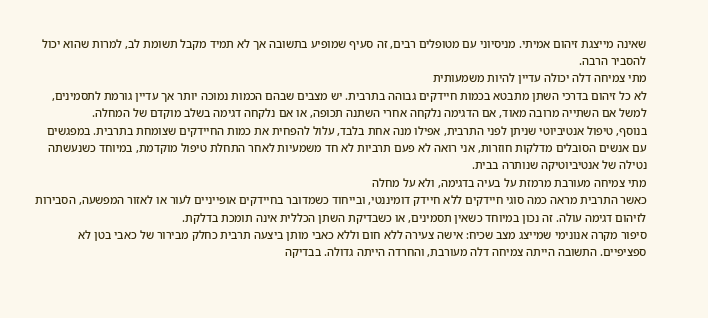שאינה מייצגת זיהום אמיתי. מניסיוני עם מטופלים רבים, זה סעיף שמופיע בתשובה אך לא תמיד מקבל תשומת לב, למרות שהוא יכול להסביר הרבה.
מתי צמיחה דלה יכולה עדיין להיות משמעותית
לא כל זיהום בדרכי השתן מתבטא בכמות חיידקים גבוהה בתרבית. יש מצבים שבהם הכמות נמוכה יותר אך עדיין גורמת לתסמינים, למשל אם השתייה מרובה מאוד, אם הדגימה נלקחה אחרי השתנה תכופה, או אם נלקחה דגימה בשלב מוקדם של המחלה.
בנוסף, טיפול אנטיביוטי שניתן לפני התרבית, אפילו מנה אחת בלבד, עלול להפחית את כמות החיידקים שצומחת בתרבית. במפגשים עם אנשים הסובלים מדלקות חוזרות, אני רואה לא פעם תרביות לא חד משמעיות לאחר התחלת טיפול מוקדמת, במיוחד כשנעשתה נטילה של אנטיביוטיקה שנותרה בבית.
מתי צמיחה מעורבת מרמזת על בעיה בדגימה, ולא על מחלה
כאשר התרבית מראה כמה סוגי חיידקים ללא חיידק דומיננטי, ובייחוד כשמדובר בחיידקים אופייניים לעור או לאזור המפשעה, הסבירות לזיהום דגימה עולה. זה נכון במיוחד כשאין תסמינים, או כשבדיקת השתן הכללית אינה תומכת בדלקת.
סיפור מקרה אנונימי שמייצג מצב שכיח: אישה צעירה ללא חום וללא כאבי מותן ביצעה תרבית כחלק מבירור של כאבי בטן לא ספציפיים. התשובה הייתה צמיחה דלה מעורבת, והחרדה הייתה גדולה. בבדיקה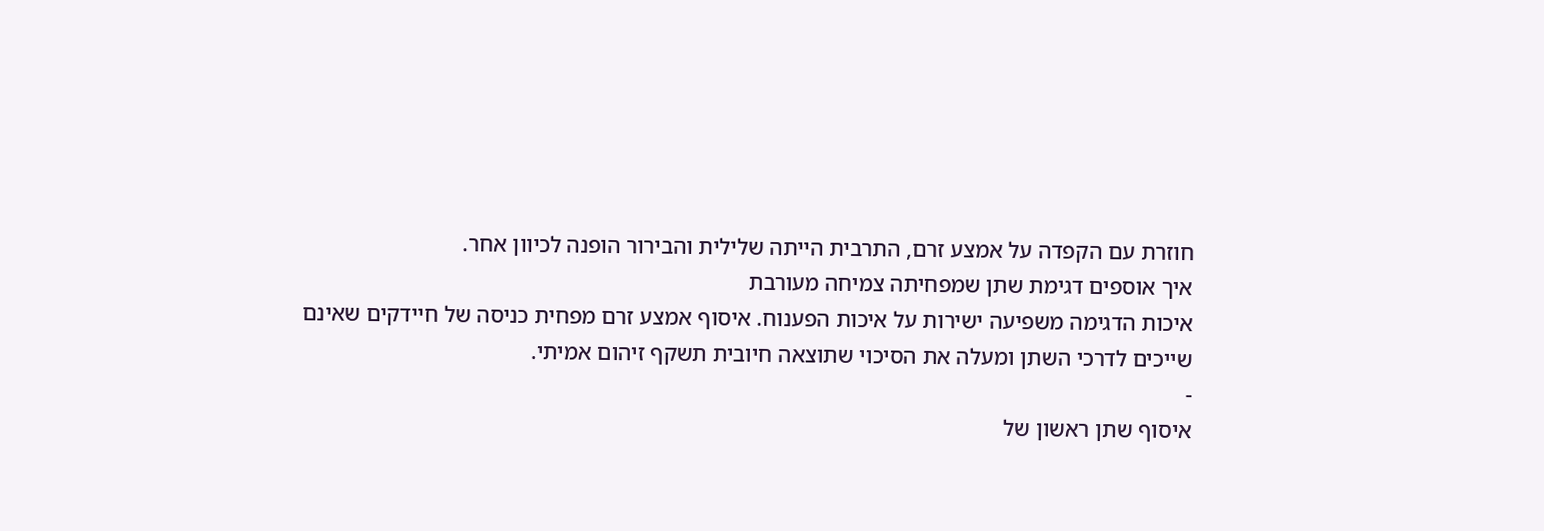חוזרת עם הקפדה על אמצע זרם, התרבית הייתה שלילית והבירור הופנה לכיוון אחר.
איך אוספים דגימת שתן שמפחיתה צמיחה מעורבת
איכות הדגימה משפיעה ישירות על איכות הפענוח. איסוף אמצע זרם מפחית כניסה של חיידקים שאינם שייכים לדרכי השתן ומעלה את הסיכוי שתוצאה חיובית תשקף זיהום אמיתי.
-
איסוף שתן ראשון של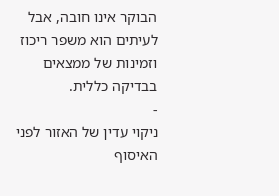הבוקר אינו חובה, אבל לעיתים הוא משפר ריכוז וזמינות של ממצאים בבדיקה כללית.
-
ניקוי עדין של האזור לפני האיסוף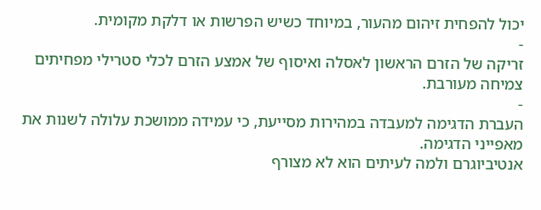יכול להפחית זיהום מהעור, במיוחד כשיש הפרשות או דלקת מקומית.
-
זריקה של הזרם הראשון לאסלה ואיסוף של אמצע הזרם לכלי סטרילי מפחיתים צמיחה מעורבת.
-
העברת הדגימה למעבדה במהירות מסייעת, כי עמידה ממושכת עלולה לשנות את מאפייני הדגימה.
אנטיביוגרם ולמה לעיתים הוא לא מצורף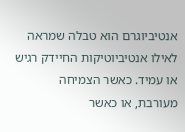אנטיביוגרם הוא טבלה שמראה לאילו אנטיביוטיקות החיידק רגיש או עמיד. כאשר הצמיחה מעורבת, או כאשר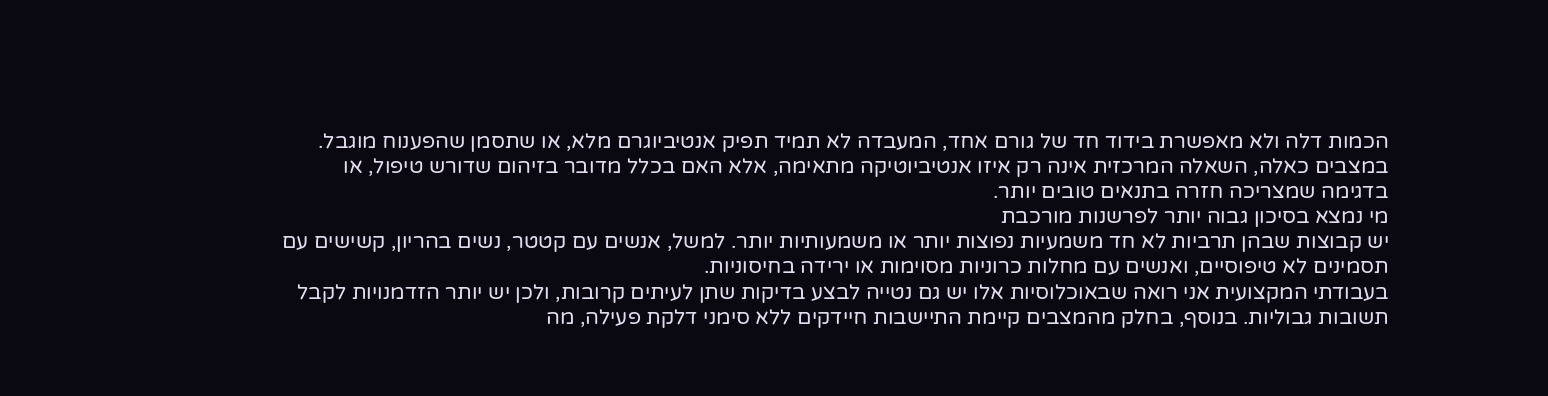הכמות דלה ולא מאפשרת בידוד חד של גורם אחד, המעבדה לא תמיד תפיק אנטיביוגרם מלא, או שתסמן שהפענוח מוגבל.
במצבים כאלה, השאלה המרכזית אינה רק איזו אנטיביוטיקה מתאימה, אלא האם בכלל מדובר בזיהום שדורש טיפול, או בדגימה שמצריכה חזרה בתנאים טובים יותר.
מי נמצא בסיכון גבוה יותר לפרשנות מורכבת
יש קבוצות שבהן תרביות לא חד משמעיות נפוצות יותר או משמעותיות יותר. למשל, אנשים עם קטטר, נשים בהריון, קשישים עם תסמינים לא טיפוסיים, ואנשים עם מחלות כרוניות מסוימות או ירידה בחיסוניות.
בעבודתי המקצועית אני רואה שבאוכלוסיות אלו יש גם נטייה לבצע בדיקות שתן לעיתים קרובות, ולכן יש יותר הזדמנויות לקבל תשובות גבוליות. בנוסף, בחלק מהמצבים קיימת התיישבות חיידקים ללא סימני דלקת פעילה, מה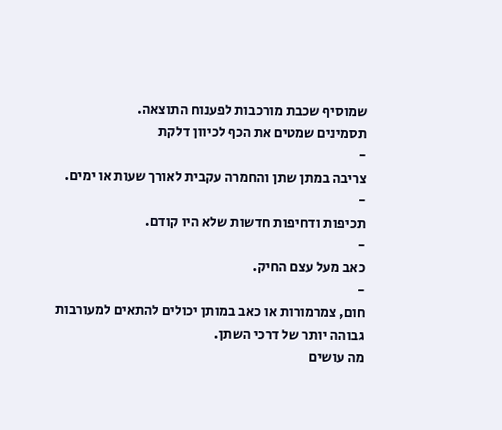שמוסיף שכבת מורכבות לפענוח התוצאה.
תסמינים שמטים את הכף לכיוון דלקת
-
צריבה במתן שתן והחמרה עקבית לאורך שעות או ימים.
-
תכיפות ודחיפות חדשות שלא היו קודם.
-
כאב מעל עצם החיק.
-
חום, צמרמורות או כאב במותן יכולים להתאים למעורבות גבוהה יותר של דרכי השתן.
מה עושים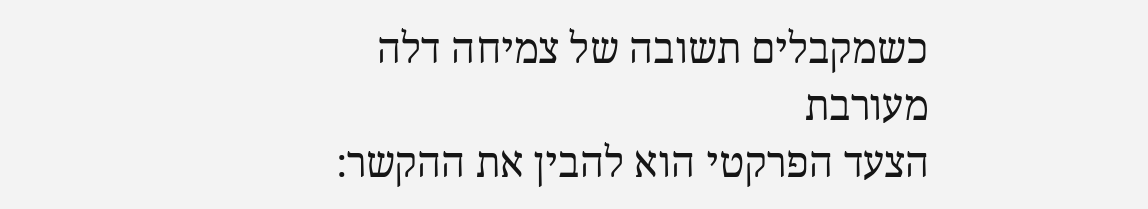כשמקבלים תשובה של צמיחה דלה מעורבת
הצעד הפרקטי הוא להבין את ההקשר: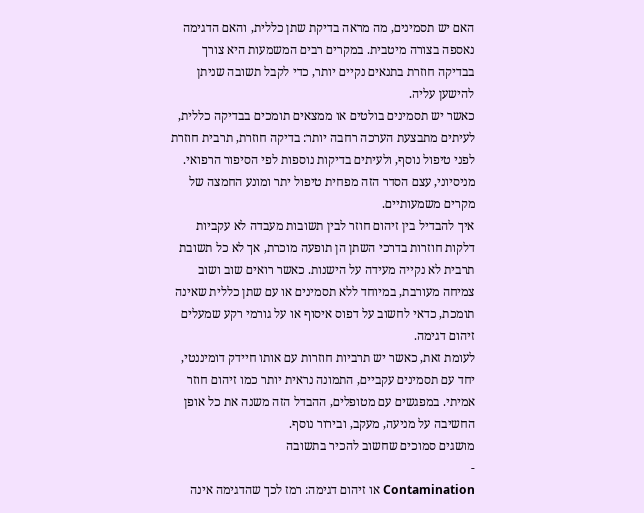האם יש תסמינים, מה מראה בדיקת שתן כללית, והאם הדגימה נאספה בצורה מיטבית. במקרים רבים המשמעות היא צורך בבדיקה חוזרת בתנאים נקיים יותר, כדי לקבל תשובה שניתן להישען עליה.
כאשר יש תסמינים בולטים או ממצאים תומכים בבדיקה כללית, לעיתים מתבצעת הערכה רחבה יותר: בדיקה חוזרת, תרבית חוזרת לפני טיפול נוסף, ולעיתים בדיקות נוספות לפי הסיפור הרפואי. מניסיוני, עצם הסדר הזה מפחית טיפול יתר ומונע החמצה של מקרים משמעותיים.
איך להבדיל בין זיהום חוזר לבין תשובות מעבדה לא עקביות
דלקות חוזרות בדרכי השתן הן תופעה מוכרת, אך לא כל תשובת תרבית לא נקייה מעידה על הישנות. כאשר רואים שוב ושוב צמיחה מעורבת, במיוחד ללא תסמינים או עם שתן כללית שאינה תומכת, כדאי לחשוב על דפוס איסוף או על גורמי רקע שמעלים זיהום דגימה.
לעומת זאת, כאשר יש תרביות חוזרות עם אותו חיידק דומיננטי, יחד עם תסמינים עקביים, התמונה נראית יותר כמו זיהום חוזר אמיתי. במפגשים עם מטופלים, ההבדל הזה משנה את כל אופן החשיבה על מניעה, מעקב, ובירור נוסף.
מושגים סמוכים שחשוב להכיר בתשובה
-
Contamination או זיהום דגימה: רמז לכך שהדגימה אינה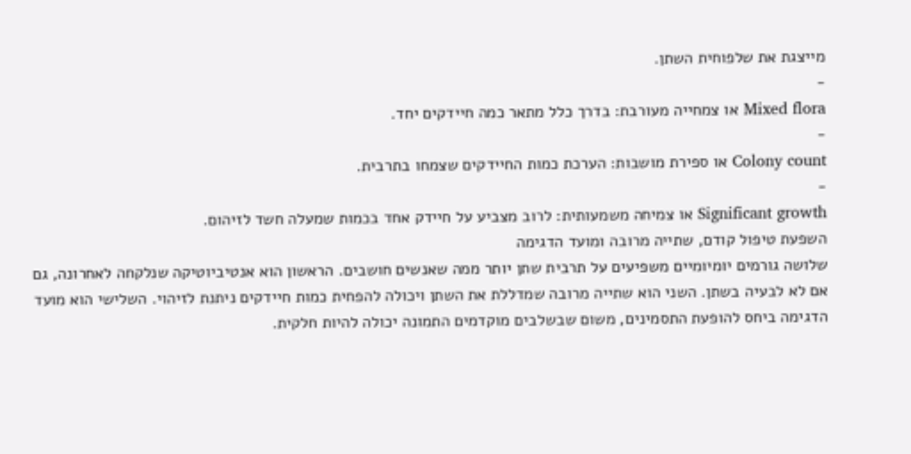מייצגת את שלפוחית השתן.
-
Mixed flora או צמחייה מעורבת: בדרך כלל מתאר כמה חיידקים יחד.
-
Colony count או ספירת מושבות: הערכת כמות החיידקים שצמחו בתרבית.
-
Significant growth או צמיחה משמעותית: לרוב מצביע על חיידק אחד בכמות שמעלה חשד לזיהום.
השפעת טיפול קודם, שתייה מרובה ומועד הדגימה
שלושה גורמים יומיומיים משפיעים על תרבית שתן יותר ממה שאנשים חושבים. הראשון הוא אנטיביוטיקה שנלקחה לאחרונה, גם אם לא לבעיה בשתן. השני הוא שתייה מרובה שמדללת את השתן ויכולה להפחית כמות חיידקים ניתנת לזיהוי. השלישי הוא מועד הדגימה ביחס להופעת התסמינים, משום שבשלבים מוקדמים התמונה יכולה להיות חלקית.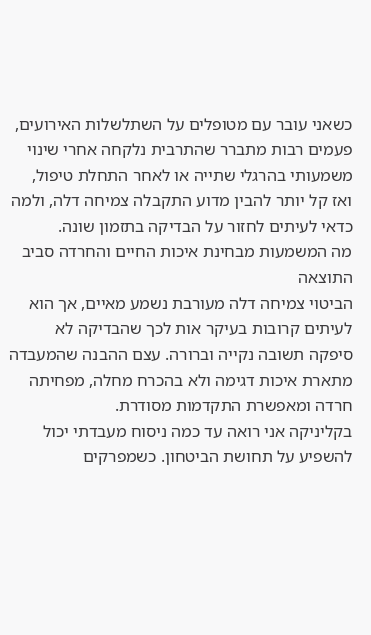כשאני עובר עם מטופלים על השתלשלות האירועים, פעמים רבות מתברר שהתרבית נלקחה אחרי שינוי משמעותי בהרגלי שתייה או לאחר התחלת טיפול, ואז קל יותר להבין מדוע התקבלה צמיחה דלה, ולמה כדאי לעיתים לחזור על הבדיקה בתזמון שונה.
מה המשמעות מבחינת איכות החיים והחרדה סביב התוצאה
הביטוי צמיחה דלה מעורבת נשמע מאיים, אך הוא לעיתים קרובות בעיקר אות לכך שהבדיקה לא סיפקה תשובה נקייה וברורה. עצם ההבנה שהמעבדה מתארת איכות דגימה ולא בהכרח מחלה, מפחיתה חרדה ומאפשרת התקדמות מסודרת.
בקליניקה אני רואה עד כמה ניסוח מעבדתי יכול להשפיע על תחושת הביטחון. כשמפרקים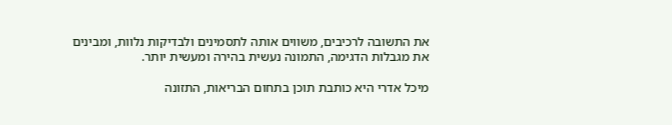את התשובה לרכיבים, משווים אותה לתסמינים ולבדיקות נלוות, ומבינים את מגבלות הדגימה, התמונה נעשית בהירה ומעשית יותר.

מיכל אדרי היא כותבת תוכן בתחום הבריאות, התזונה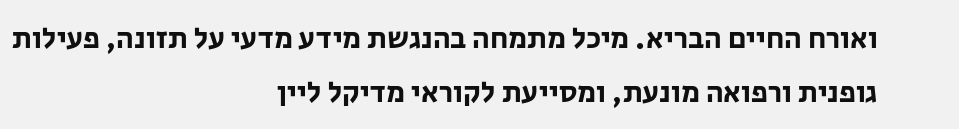ואורח החיים הבריא. מיכל מתמחה בהנגשת מידע מדעי על תזונה, פעילות גופנית ורפואה מונעת, ומסייעת לקוראי מדיקל ליין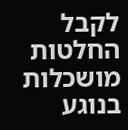לקבל החלטות מושכלות בנוגע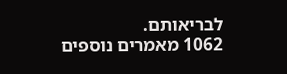לבריאותם.
1062 מאמרים נוספים